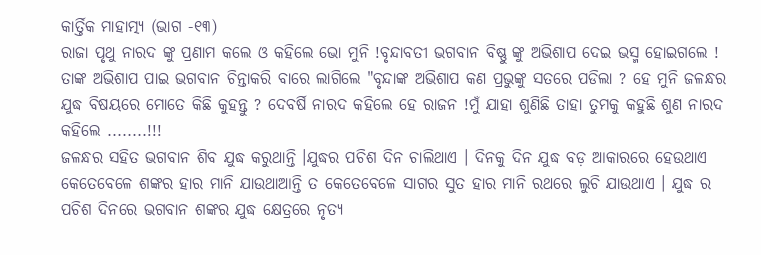କାର୍ତ୍ତିକ ମାହାତ୍ମ୍ୟ (ଭାଗ -୧୩)
ରାଜା ପୃଥୁ ନାରଦ ଙ୍କୁ ପ୍ରଣାମ କଲେ ଓ କହିଲେ ଭୋ ମୁନି !ବୃନ୍ଦାବତୀ ଭଗବାନ ବିଷ୍ଣୁ ଙ୍କୁ ଅଭିଶାପ ଦେଇ ଭସ୍ମ ହୋଇଗଲେ ! ତାଙ୍କ ଅଭିଶାପ ପାଇ ଭଗବାନ ଚିନ୍ତାକରି ବାରେ ଲାଗିଲେ "ବୃନ୍ଦାଙ୍କ ଅଭିଶାପ କଣ ପ୍ରଭୁଙ୍କୁ ସତରେ ପଡିଲା ? ହେ ମୁନି ଜଳନ୍ଧର ଯୁଦ୍ଧ ବିଷୟରେ ମୋତେ କିଛି କୁହନ୍ତୁ ? ଦେବର୍ଷି ନାରଦ କହିଲେ ହେ ରାଜନ !ମୁଁ ଯାହା ଶୁଣିଛି ତାହା ତୁମକୁ କହୁଛି ଶୁଣ ନାରଦ କହିଲେ ........!!!
ଜଳନ୍ଧର ସହିତ ଭଗବାନ ଶିବ ଯୁଦ୍ଧ କରୁଥାନ୍ତି ।ଯୁଦ୍ଧର ପଚିଶ ଦିନ ଚାଲିଥାଏ । ଦିନକୁ ଦିନ ଯୁଦ୍ଧ ବଡ଼ ଆକାରରେ ହେଉଥାଏ କେତେବେଳେ ଶଙ୍କର ହାର ମାନି ଯାଉଥାଆନ୍ତି ତ କେତେବେଳେ ସାଗର ସୁତ ହାର ମାନି ରଥରେ ଲୁଚି ଯାଉଥାଏ । ଯୁଦ୍ଧ ର ପଚିଶ ଦିନରେ ଭଗବାନ ଶଙ୍କର ଯୁଦ୍ଧ କ୍ଷେତ୍ରରେ ନୃତ୍ୟ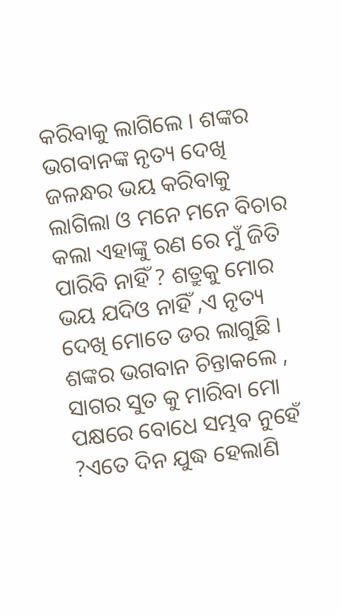କରିବାକୁ ଲାଗିଲେ । ଶଙ୍କର ଭଗବାନଙ୍କ ନୃତ୍ୟ ଦେଖି ଜଳନ୍ଧର ଭୟ କରିବାକୁ ଲାଗିଲା ଓ ମନେ ମନେ ବିଚାର କଲା ଏହାଙ୍କୁ ରଣ ରେ ମୁଁ ଜିତି ପାରିବି ନାହିଁ ? ଶତ୍ରୁକୁ ମୋର ଭୟ ଯଦିଓ ନାହିଁ ,ଏ ନୃତ୍ୟ ଦେଖି ମୋତେ ଡର ଲାଗୁଛି । ଶଙ୍କର ଭଗବାନ ଚିନ୍ତାକଲେ , ସାଗର ସୁତ କୁ ମାରିବା ମୋ ପକ୍ଷରେ ବୋଧେ ସମ୍ଭବ ନୁହେଁ ?ଏତେ ଦିନ ଯୁଦ୍ଧ ହେଲାଣି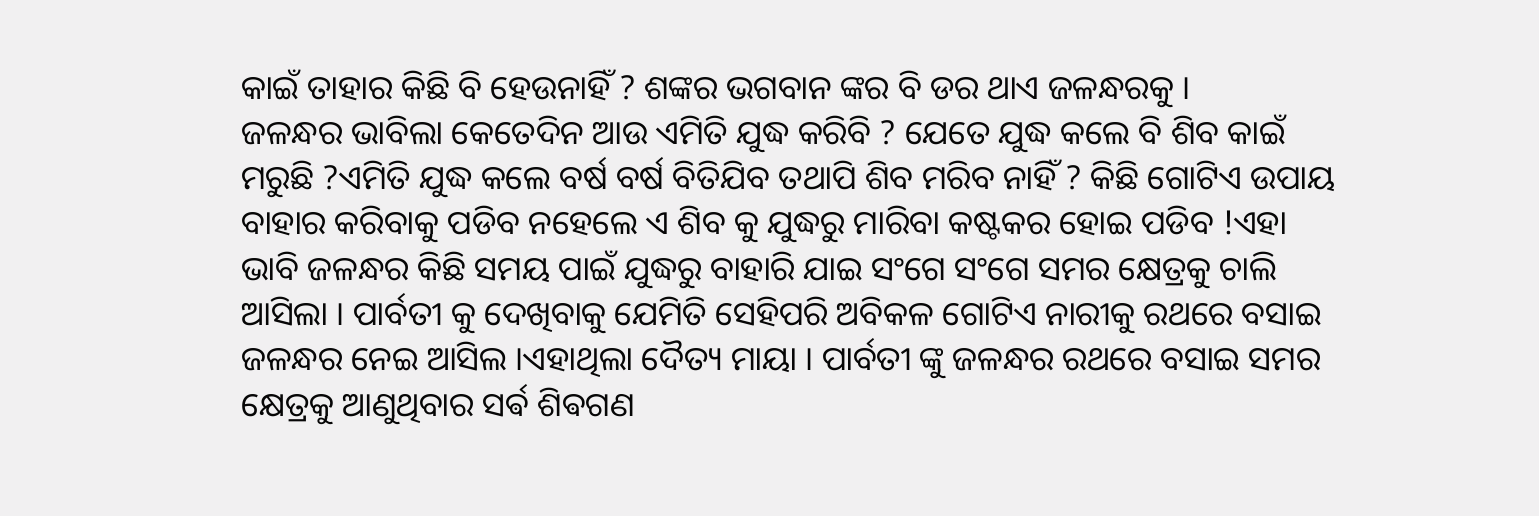କାଇଁ ତାହାର କିଛି ବି ହେଉନାହିଁ ? ଶଙ୍କର ଭଗବାନ ଙ୍କର ବି ଡର ଥାଏ ଜଳନ୍ଧରକୁ ।
ଜଳନ୍ଧର ଭାବିଲା କେତେଦିନ ଆଉ ଏମିତି ଯୁଦ୍ଧ କରିବି ? ଯେତେ ଯୁଦ୍ଧ କଲେ ବି ଶିବ କାଇଁ ମରୁଛି ?ଏମିତି ଯୁଦ୍ଧ କଲେ ବର୍ଷ ବର୍ଷ ବିତିଯିବ ତଥାପି ଶିବ ମରିବ ନାହିଁ ? କିଛି ଗୋଟିଏ ଉପାୟ ବାହାର କରିବାକୁ ପଡିବ ନହେଲେ ଏ ଶିବ କୁ ଯୁଦ୍ଧରୁ ମାରିବା କଷ୍ଟକର ହୋଇ ପଡିବ !ଏହା ଭାବି ଜଳନ୍ଧର କିଛି ସମୟ ପାଇଁ ଯୁଦ୍ଧରୁ ବାହାରି ଯାଇ ସଂଗେ ସଂଗେ ସମର କ୍ଷେତ୍ରକୁ ଚାଲି ଆସିଲା । ପାର୍ବତୀ କୁ ଦେଖିବାକୁ ଯେମିତି ସେହିପରି ଅବିକଳ ଗୋଟିଏ ନାରୀକୁ ରଥରେ ବସାଇ ଜଳନ୍ଧର ନେଇ ଆସିଲ ।ଏହାଥିଲା ଦୈତ୍ୟ ମାୟା । ପାର୍ବତୀ ଙ୍କୁ ଜଳନ୍ଧର ରଥରେ ବସାଇ ସମର କ୍ଷେତ୍ରକୁ ଆଣୁଥିବାର ସର୍ଵ ଶିଵଗଣ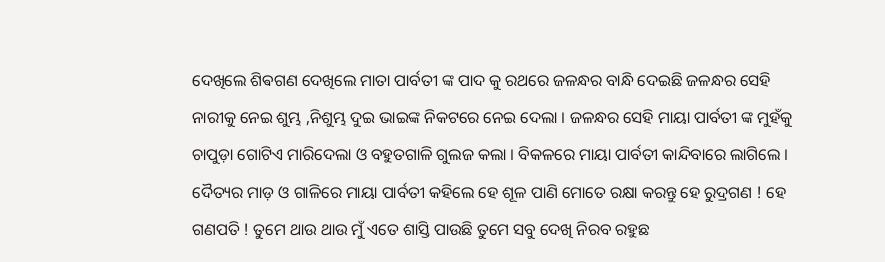ଦେଖିଲେ ଶିଵଗଣ ଦେଖିଲେ ମାତା ପାର୍ବତୀ ଙ୍କ ପାଦ କୁ ରଥରେ ଜଳନ୍ଧର ବାନ୍ଧି ଦେଇଛି ଜଳନ୍ଧର ସେହି ନାରୀକୁ ନେଇ ଶୁମ୍ଭ ,ନିଶୁମ୍ଭ ଦୁଇ ଭାଇଙ୍କ ନିକଟରେ ନେଇ ଦେଲା । ଜଳନ୍ଧର ସେହି ମାୟା ପାର୍ବତୀ ଙ୍କ ମୁହଁକୁ ଚାପୁଡ଼ା ଗୋଟିଏ ମାରିଦେଲା ଓ ବହୁତଗାଳି ଗୁଲଜ କଲା । ବିକଳରେ ମାୟା ପାର୍ବତୀ କାନ୍ଦିବାରେ ଲାଗିଲେ । ଦୈତ୍ୟର ମାଡ଼ ଓ ଗାଳିରେ ମାୟା ପାର୍ବତୀ କହିଲେ ହେ ଶୂଳ ପାଣି ମୋତେ ରକ୍ଷା କରନ୍ତୁ ହେ ରୁଦ୍ରଗଣ ! ହେ ଗଣପତି ! ତୁମେ ଥାଉ ଥାଉ ମୁଁ ଏତେ ଶାସ୍ତି ପାଉଛି ତୁମେ ସବୁ ଦେଖି ନିରବ ରହୁଛ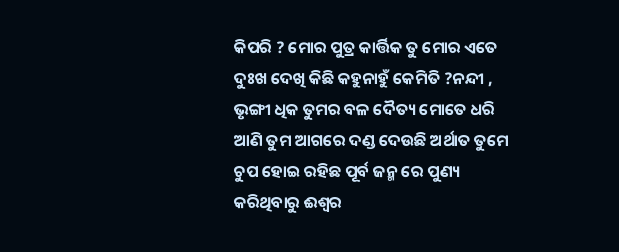କିପରି ? ମୋର ପୁତ୍ର କାର୍ତ୍ତିକ ତୁ ମୋର ଏତେ ଦୁଃଖ ଦେଖି କିଛି କହୁନାହୁଁ କେମିତି ?ନନ୍ଦୀ , ଭୃଙ୍ଗୀ ଧିକ ତୁମର ବଳ ଦୈତ୍ୟ ମୋତେ ଧରି ଆଣି ତୁମ ଆଗରେ ଦଣ୍ଡ ଦେଉଛି ଅର୍ଥାତ ତୁମେ ଚୁପ ହୋଇ ରହିଛ ପୂର୍ବ ଜନ୍ମ ରେ ପୁଣ୍ୟ କରିଥିବାରୁ ଈଶ୍ୱର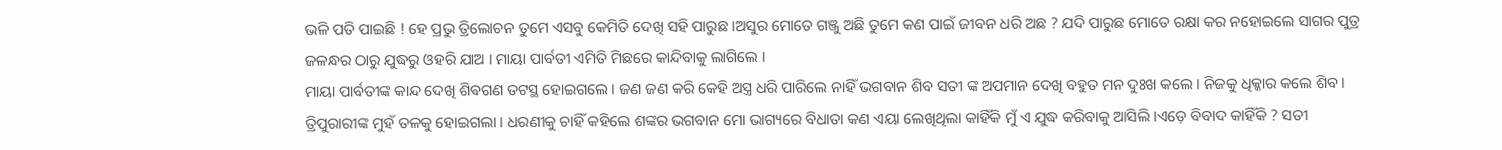ଭଳି ପତି ପାଇଛି ! ହେ ପ୍ରଭୁ ତ୍ରିଲୋଚନ ତୁମେ ଏସବୁ କେମିତି ଦେଖି ସହି ପାରୁଛ ।ଅସୁର ମୋତେ ଗଞ୍ଜୁ ଅଛି ତୁମେ କଣ ପାଇଁ ଜୀବନ ଧରି ଅଛ ? ଯଦି ପାରୁଛ ମୋତେ ରକ୍ଷା କର ନହୋଇଲେ ସାଗର ପୁତ୍ର ଜଳନ୍ଧର ଠାରୁ ଯୁଦ୍ଧରୁ ଓହରି ଯାଅ । ମାୟା ପାର୍ବତୀ ଏମିତି ମିଛରେ କାନ୍ଦିବାକୁ ଲାଗିଲେ ।
ମାୟା ପାର୍ବତୀଙ୍କ କାନ୍ଦ ଦେଖି ଶିଵଗଣ ତଟସ୍ଥ ହୋଇଗଲେ । ଜଣ ଜଣ କରି କେହି ଅସ୍ତ୍ର ଧରି ପାରିଲେ ନାହିଁ ଭଗବାନ ଶିବ ସତୀ ଙ୍କ ଅପମାନ ଦେଖି ବହୁତ ମନ ଦୁଃଖ କଲେ । ନିଜକୁ ଧିକ୍କାର କଲେ ଶିବ । ତ୍ରିପୁରାରୀଙ୍କ ମୁହଁ ତଳକୁ ହୋଇଗଲା । ଧରଣୀକୁ ଚାହିଁ କହିଲେ ଶଙ୍କର ଭଗବାନ ମୋ ଭାଗ୍ୟରେ ବିଧାତା କଣ ଏୟା ଲେଖିଥିଲା କାହିଁକି ମୁଁ ଏ ଯୁଦ୍ଧ କରିବାକୁ ଆସିଲି ।ଏଡ଼େ ବିବାଦ କାହିଁକି ? ସତୀ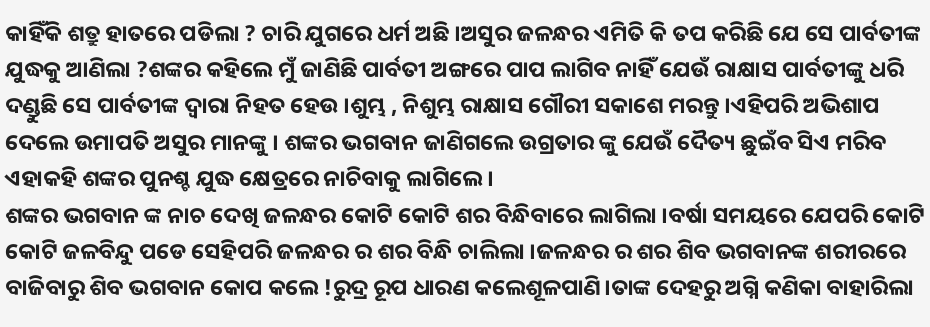କାହିଁକି ଶତ୍ରୁ ହାତରେ ପଡିଲା ? ଚାରି ଯୁଗରେ ଧର୍ମ ଅଛି ।ଅସୁର ଜଳନ୍ଧର ଏମିତି କି ତପ କରିଛି ଯେ ସେ ପାର୍ବତୀଙ୍କ ଯୁଦ୍ଧକୁ ଆଣିଲା ?ଶଙ୍କର କହିଲେ ମୁଁ ଜାଣିଛି ପାର୍ବତୀ ଅଙ୍ଗରେ ପାପ ଲାଗିବ ନାହିଁ ଯେଉଁ ରାକ୍ଷାସ ପାର୍ବତୀଙ୍କୁ ଧରି ଦଣ୍ଡୁଛି ସେ ପାର୍ବତୀଙ୍କ ଦ୍ୱାରା ନିହତ ହେଉ ।ଶୁମ୍ଭ , ନିଶୁମ୍ଭ ରାକ୍ଷାସ ଗୌରୀ ସକାଶେ ମରନ୍ତୁ ।ଏହିପରି ଅଭିଶାପ ଦେଲେ ଉମାପତି ଅସୁର ମାନଙ୍କୁ । ଶଙ୍କର ଭଗବାନ ଜାଣିଗଲେ ଉଗ୍ରତାର ଙ୍କୁ ଯେଉଁ ଦୈତ୍ୟ ଛୁଇଁବ ସିଏ ମରିବ ଏହାକହି ଶଙ୍କର ପୁନଶ୍ଚ ଯୁଦ୍ଧ କ୍ଷେତ୍ରରେ ନାଚିବାକୁ ଲାଗିଲେ ।
ଶଙ୍କର ଭଗବାନ ଙ୍କ ନାଚ ଦେଖି ଜଳନ୍ଧର କୋଟି କୋଟି ଶର ବିନ୍ଧିବାରେ ଲାଗିଲା ।ବର୍ଷା ସମୟରେ ଯେପରି କୋଟି କୋଟି ଜଳବିନ୍ଦୁ ପଡେ ସେହିପରି ଜଳନ୍ଧର ର ଶର ବିନ୍ଧି ଚାଲିଲା ।ଜଳନ୍ଧର ର ଶର ଶିବ ଭଗବାନଙ୍କ ଶରୀରରେ ବାଜିବାରୁ ଶିବ ଭଗବାନ କୋପ କଲେ !ରୁଦ୍ର ରୂପ ଧାରଣ କଲେଶୂଳପାଣି।ତାଙ୍କ ଦେହରୁ ଅଗ୍ନି କଣିକା ବାହାରିଲା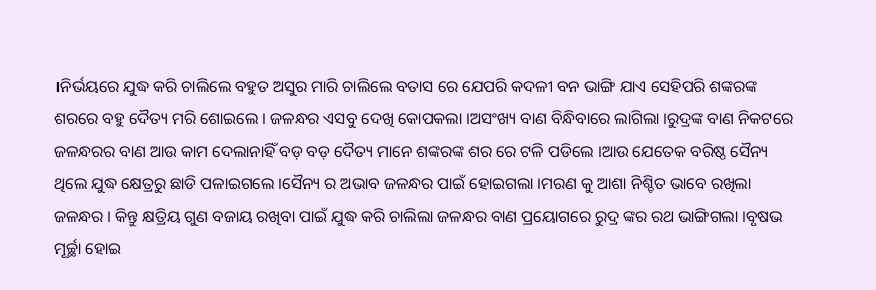।ନିର୍ଭୟରେ ଯୁଦ୍ଧ କରି ଚାଲିଲେ ବହୁତ ଅସୁର ମାରି ଚାଲିଲେ ବତାସ ରେ ଯେପରି କଦଳୀ ବନ ଭାଙ୍ଗି ଯାଏ ସେହିପରି ଶଙ୍କରଙ୍କ ଶରରେ ବହୁ ଦୈତ୍ୟ ମରି ଶୋଇଲେ । ଜଳନ୍ଧର ଏସବୁ ଦେଖି କୋପକଲା ।ଅସଂଖ୍ୟ ବାଣ ବିନ୍ଧିବାରେ ଲାଗିଲା ।ରୁଦ୍ରଙ୍କ ବାଣ ନିକଟରେ ଜଳନ୍ଧରର ବାଣ ଆଉ କାମ ଦେଲାନାହିଁ ବଡ଼ ବଡ଼ ଦୈତ୍ୟ ମାନେ ଶଙ୍କରଙ୍କ ଶର ରେ ଟଳି ପଡିଲେ ।ଆଉ ଯେତେକ ବରିଷ୍ଠ ସୈନ୍ୟ ଥିଲେ ଯୁଦ୍ଧ କ୍ଷେତ୍ରରୁ ଛାଡି ପଳାଇଗଲେ ।ସୈନ୍ୟ ର ଅଭାବ ଜଳନ୍ଧର ପାଇଁ ହୋଇଗଲା ।ମରଣ କୁ ଆଶା ନିଶ୍ଚିତ ଭାବେ ରଖିଲା ଜଳନ୍ଧର । କିନ୍ତୁ କ୍ଷତ୍ରିୟ ଗୁଣ ବଜାୟ ରଖିବା ପାଇଁ ଯୁଦ୍ଧ କରି ଚାଲିଲା ଜଳନ୍ଧର ବାଣ ପ୍ରୟୋଗରେ ରୁଦ୍ର ଙ୍କର ରଥ ଭାଙ୍ଗିଗଲା ।ବୃଷଭ ମୂର୍ଚ୍ଛା ହୋଇ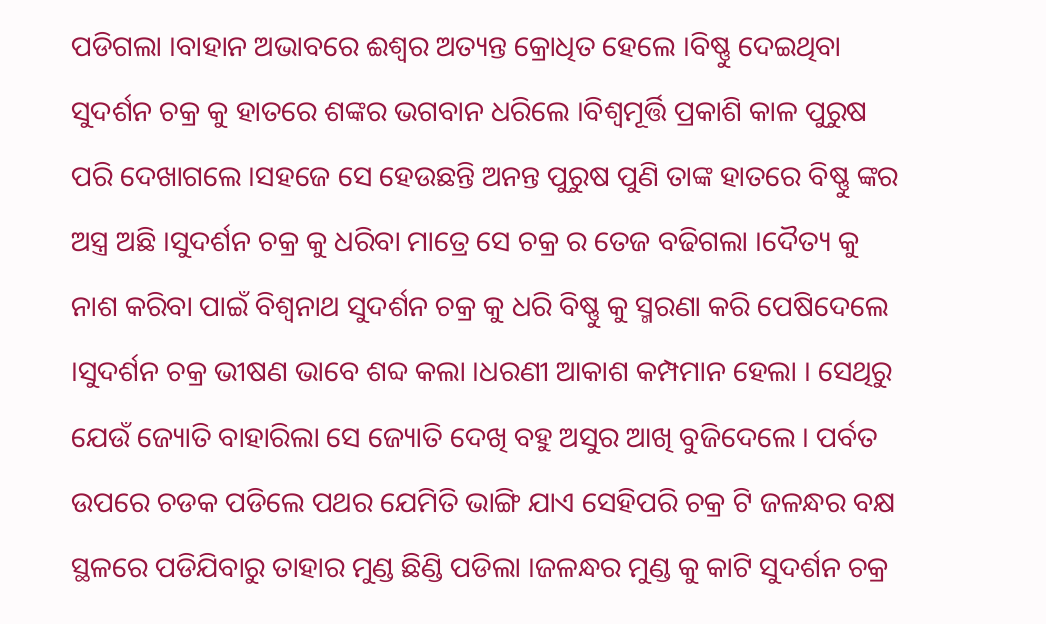ପଡିଗଲା ।ବାହାନ ଅଭାବରେ ଈଶ୍ୱର ଅତ୍ୟନ୍ତ କ୍ରୋଧିତ ହେଲେ ।ବିଷ୍ଣୁ ଦେଇଥିବା ସୁଦର୍ଶନ ଚକ୍ର କୁ ହାତରେ ଶଙ୍କର ଭଗବାନ ଧରିଲେ ।ବିଶ୍ୱମୂର୍ତ୍ତି ପ୍ରକାଶି କାଳ ପୁରୁଷ ପରି ଦେଖାଗଲେ ।ସହଜେ ସେ ହେଉଛନ୍ତି ଅନନ୍ତ ପୁରୁଷ ପୁଣି ତାଙ୍କ ହାତରେ ବିଷ୍ଣୁ ଙ୍କର ଅସ୍ତ୍ର ଅଛି ।ସୁଦର୍ଶନ ଚକ୍ର କୁ ଧରିବା ମାତ୍ରେ ସେ ଚକ୍ର ର ତେଜ ବଢିଗଲା ।ଦୈତ୍ୟ କୁ ନାଶ କରିବା ପାଇଁ ବିଶ୍ୱନାଥ ସୁଦର୍ଶନ ଚକ୍ର କୁ ଧରି ବିଷ୍ଣୁ କୁ ସ୍ମରଣା କରି ପେଷିଦେଲେ ।ସୁଦର୍ଶନ ଚକ୍ର ଭୀଷଣ ଭାବେ ଶବ୍ଦ କଲା ।ଧରଣୀ ଆକାଶ କମ୍ପମାନ ହେଲା । ସେଥିରୁ ଯେଉଁ ଜ୍ୟୋତି ବାହାରିଲା ସେ ଜ୍ୟୋତି ଦେଖି ବହୁ ଅସୁର ଆଖି ବୁଜିଦେଲେ । ପର୍ବତ ଉପରେ ଚଡକ ପଡିଲେ ପଥର ଯେମିତି ଭାଙ୍ଗି ଯାଏ ସେହିପରି ଚକ୍ର ଟି ଜଳନ୍ଧର ବକ୍ଷ ସ୍ଥଳରେ ପଡିଯିବାରୁ ତାହାର ମୁଣ୍ଡ ଛିଣ୍ଡି ପଡିଲା ।ଜଳନ୍ଧର ମୁଣ୍ଡ କୁ କାଟି ସୁଦର୍ଶନ ଚକ୍ର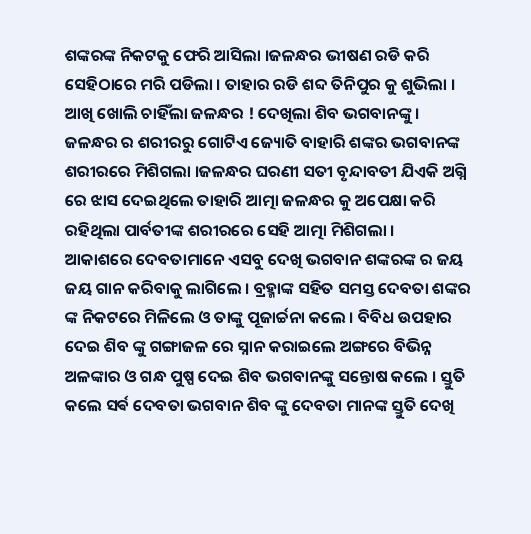ଶଙ୍କରଙ୍କ ନିକଟକୁ ଫେରି ଆସିଲା ।ଜଳନ୍ଧର ଭୀଷଣ ରଡି କରି ସେହିଠାରେ ମରି ପଡିଲା । ତାହାର ରଡି ଶବ୍ଦ ତିନିପୁର କୁ ଶୁଭିଲା । ଆଖି ଖୋଲି ଚାହିଁଲା ଜଳନ୍ଧର ! ଦେଖିଲା ଶିବ ଭଗବାନଙ୍କୁ । ଜଳନ୍ଧର ର ଶରୀରରୁ ଗୋଟିଏ ଜ୍ୟୋତି ବାହାରି ଶଙ୍କର ଭଗବାନଙ୍କ ଶରୀରରେ ମିଶିଗଲା ।ଜଳନ୍ଧର ଘରଣୀ ସତୀ ବୃନ୍ଦାବତୀ ଯିଏକି ଅଗ୍ନି ରେ ଝାସ ଦେଇଥିଲେ ତାହାରି ଆତ୍ମା ଜଳନ୍ଧର କୁ ଅପେକ୍ଷା କରି ରହିଥିଲା ପାର୍ବତୀଙ୍କ ଶରୀରରେ ସେହି ଆତ୍ମା ମିଶିଗଲା ।
ଆକାଶରେ ଦେବତାମାନେ ଏସବୁ ଦେଖି ଭଗବାନ ଶଙ୍କରଙ୍କ ର ଜୟ ଜୟ ଗାନ କରିବାକୁ ଲାଗିଲେ । ବ୍ରହ୍ମାଙ୍କ ସହିତ ସମସ୍ତ ଦେବତା ଶଙ୍କର ଙ୍କ ନିକଟରେ ମିଳିଲେ ଓ ତାଙ୍କୁ ପୂଜାର୍ଚ୍ଚନା କଲେ । ବିବିଧ ଉପହାର ଦେଇ ଶିବ ଙ୍କୁ ଗଙ୍ଗାଜଳ ରେ ସ୍ନାନ କରାଇଲେ ଅଙ୍ଗରେ ବିଭିନ୍ନ ଅଳଙ୍କାର ଓ ଗନ୍ଧ ପୁଷ୍ପ ଦେଇ ଶିବ ଭଗବାନଙ୍କୁ ସନ୍ତୋଷ କଲେ । ସ୍ତୁତି କଲେ ସର୍ଵ ଦେବତା ଭଗବାନ ଶିବ ଙ୍କୁ ଦେବତା ମାନଙ୍କ ସ୍ତୁତି ଦେଖି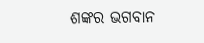ଶଙ୍କର ଭଗବାନ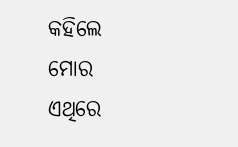କହିଲେ ମୋର ଏଥିରେ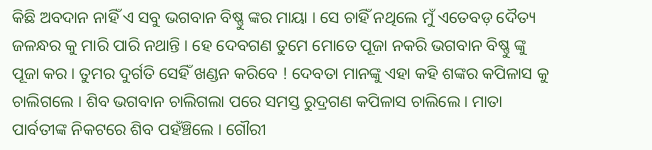କିଛି ଅବଦାନ ନାହିଁ ଏ ସବୁ ଭଗବାନ ବିଷ୍ଣୁ ଙ୍କର ମାୟା । ସେ ଚାହିଁ ନଥିଲେ ମୁଁ ଏତେବଡ଼ ଦୈତ୍ୟ ଜଳନ୍ଧର କୁ ମାରି ପାରି ନଥାନ୍ତି । ହେ ଦେବଗଣ ତୁମେ ମୋତେ ପୂଜା ନକରି ଭଗବାନ ବିଷ୍ଣୁ ଙ୍କୁ ପୂଜା କର । ତୁମର ଦୁର୍ଗତି ସେହିଁ ଖଣ୍ଡନ କରିବେ ! ଦେବତା ମାନଙ୍କୁ ଏହା କହି ଶଙ୍କର କପିଳାସ କୁ ଚାଲିଗଲେ । ଶିବ ଭଗବାନ ଚାଲିଗଲା ପରେ ସମସ୍ତ ରୁଦ୍ରଗଣ କପିଳାସ ଚାଲିଲେ । ମାତା ପାର୍ବତୀଙ୍କ ନିକଟରେ ଶିବ ପହଁଞ୍ଚିଲେ । ଗୌରୀ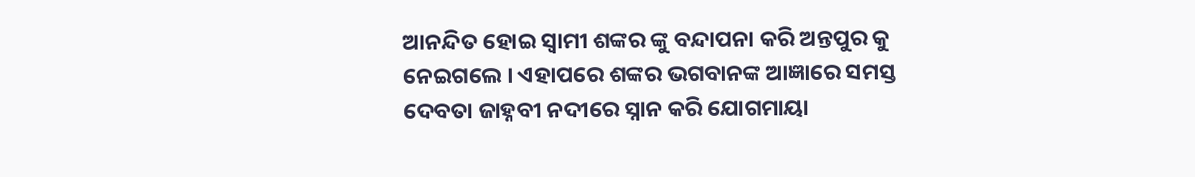ଆନନ୍ଦିତ ହୋଇ ସ୍ୱାମୀ ଶଙ୍କର ଙ୍କୁ ବନ୍ଦାପନା କରି ଅନ୍ତପୁର କୁ ନେଇଗଲେ । ଏହାପରେ ଶଙ୍କର ଭଗବାନଙ୍କ ଆଜ୍ଞାରେ ସମସ୍ତ ଦେବତା ଜାହ୍ନବୀ ନଦୀରେ ସ୍ନାନ କରି ଯୋଗମାୟା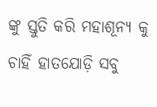ଙ୍କୁ ସ୍ତୁତି କରି ମହାଶୂନ୍ୟ କୁ ଚାହିଁ ହାତଯୋଡ଼ି ସବୁ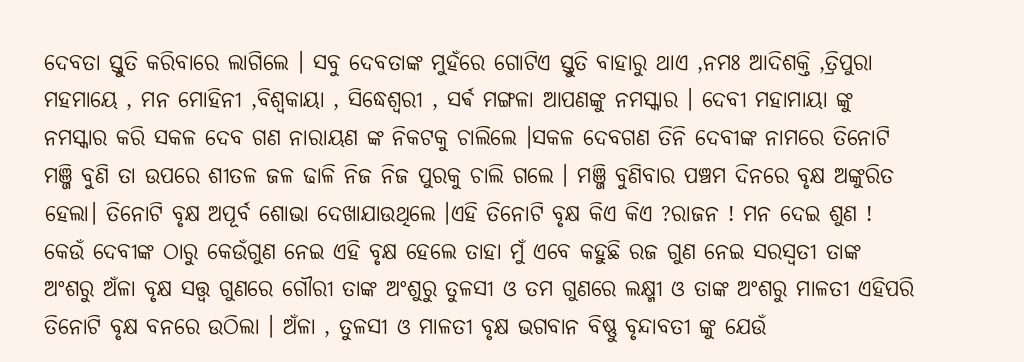ଦେବତା ସ୍ତୁତି କରିବାରେ ଲାଗିଲେ । ସବୁ ଦେବତାଙ୍କ ମୁହଁରେ ଗୋଟିଏ ସ୍ତୁତି ବାହାରୁ ଥାଏ ,ନମଃ ଆଦିଶକ୍ତି ,ତ୍ରିପୁରା ମହମାୟେ , ମନ ମୋହିନୀ ,ବିଶ୍ୱକାୟା , ସିଦ୍ଧେଶ୍ୱରୀ , ସର୍ଵ ମଙ୍ଗଳା ଆପଣଙ୍କୁ ନମସ୍କାର । ଦେବୀ ମହାମାୟା ଙ୍କୁ ନମସ୍କାର କରି ସକଳ ଦେବ ଗଣ ନାରାୟଣ ଙ୍କ ନିକଟକୁ ଚାଲିଲେ ।ସକଳ ଦେବଗଣ ତିନି ଦେବୀଙ୍କ ନାମରେ ତିନୋଟି ମଞ୍ଜି ବୁଣି ତା ଉପରେ ଶୀତଳ ଜଳ ଢାଳି ନିଜ ନିଜ ପୁରକୁ ଚାଲି ଗଲେ । ମଞ୍ଜି ବୁଣିବାର ପଞ୍ଚମ ଦିନରେ ବୃକ୍ଷ ଅଙ୍କୁରିତ ହେଲା। ତିନୋଟି ବୃକ୍ଷ ଅପୂର୍ବ ଶୋଭା ଦେଖାଯାଉଥିଲେ ।ଏହି ତିନୋଟି ବୃକ୍ଷ କିଏ କିଏ ?ରାଜନ ! ମନ ଦେଇ ଶୁଣ ! କେଉଁ ଦେବୀଙ୍କ ଠାରୁ କେଉଁଗୁଣ ନେଇ ଏହି ବୃକ୍ଷ ହେଲେ ତାହା ମୁଁ ଏବେ କହୁଛି ରଜ ଗୁଣ ନେଇ ସରସ୍ୱତୀ ତାଙ୍କ ଅଂଶରୁ ଅଁଳା ବୃକ୍ଷ ସତ୍ତ୍ୱ ଗୁଣରେ ଗୌରୀ ତାଙ୍କ ଅଂଶୁରୁ ତୁଳସୀ ଓ ତମ ଗୁଣରେ ଲକ୍ଷ୍ମୀ ଓ ତାଙ୍କ ଅଂଶରୁ ମାଳତୀ ଏହିପରି ତିନୋଟି ବୃକ୍ଷ ବନରେ ଉଠିଲା । ଅଁଳା , ତୁଳସୀ ଓ ମାଳତୀ ବୃକ୍ଷ ଭଗବାନ ବିଷ୍ଣୁ ବୃନ୍ଦାବତୀ ଙ୍କୁ ଯେଉଁ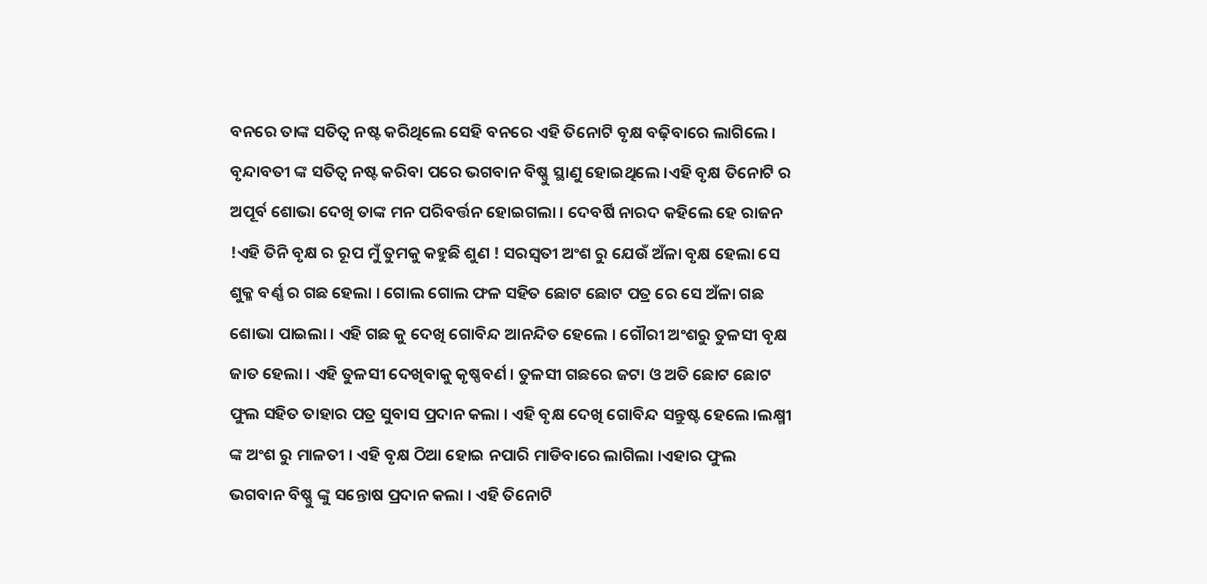ବନରେ ତାଙ୍କ ସତିତ୍ୱ ନଷ୍ଟ କରିଥିଲେ ସେହି ବନରେ ଏହି ତିନୋଟି ବୃକ୍ଷ ବଢ଼ିବାରେ ଲାଗିଲେ ।
ବୃନ୍ଦାବତୀ ଙ୍କ ସତିତ୍ୱ ନଷ୍ଟ କରିବା ପରେ ଭଗବାନ ବିଷ୍ଣୁ ସ୍ଥାଣୁ ହୋଇଥିଲେ ।ଏହି ବୃକ୍ଷ ତିନୋଟି ର ଅପୂର୍ବ ଶୋଭା ଦେଖି ତାଙ୍କ ମନ ପରିବର୍ତ୍ତନ ହୋଇଗଲା । ଦେବର୍ଷି ନାରଦ କହିଲେ ହେ ରାଜନ !ଏହି ତିନି ବୃକ୍ଷ ର ରୂପ ମୁଁ ତୁମକୁ କହୁଛି ଶୁଣ ! ସରସ୍ୱତୀ ଅଂଶ ରୁ ଯେଉଁ ଅଁଳା ବୃକ୍ଷ ହେଲା ସେ ଶୁକ୍ଳ ବର୍ଣ୍ଣ ର ଗଛ ହେଲା । ଗୋଲ ଗୋଲ ଫଳ ସହିତ ଛୋଟ ଛୋଟ ପତ୍ର ରେ ସେ ଅଁଳା ଗଛ ଶୋଭା ପାଇଲା । ଏହି ଗଛ କୁ ଦେଖି ଗୋବିନ୍ଦ ଆନନ୍ଦିତ ହେଲେ । ଗୌରୀ ଅଂଶରୁ ତୁଳସୀ ବୃକ୍ଷ ଜାତ ହେଲା । ଏହି ତୁଳସୀ ଦେଖିବାକୁ କୃଷ୍ଣବର୍ଣ । ତୁଳସୀ ଗଛରେ ଜଟା ଓ ଅତି ଛୋଟ ଛୋଟ ଫୁଲ ସହିତ ତାହାର ପତ୍ର ସୁବାସ ପ୍ରଦାନ କଲା । ଏହି ବୃକ୍ଷ ଦେଖି ଗୋବିନ୍ଦ ସନ୍ତୁଷ୍ଟ ହେଲେ ।ଲକ୍ଷ୍ମୀ ଙ୍କ ଅଂଶ ରୁ ମାଳତୀ । ଏହି ବୃକ୍ଷ ଠିଆ ହୋଇ ନପାରି ମାଡିବାରେ ଲାଗିଲା ।ଏହାର ଫୁଲ ଭଗବାନ ବିଷ୍ଣୁ ଙ୍କୁ ସନ୍ତୋଷ ପ୍ରଦାନ କଲା । ଏହି ତିନୋଟି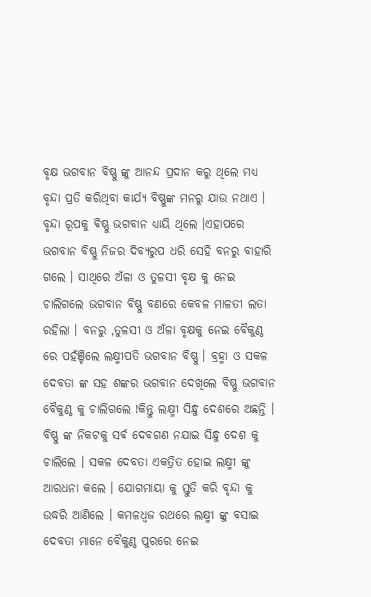ବୃକ୍ଷ ଭଗବାନ ବିଷ୍ଣୁ ଙ୍କୁ ଆନନ୍ଦ ପ୍ରଦାନ କରୁ ଥିଲେ ମଧ୍ୟ ବୃନ୍ଦା ପ୍ରତି କରିଥିବା କାର୍ଯ୍ୟ ବିଷ୍ଣୁଙ୍କ ମନରୁ ଯାଉ ନଥାଏ । ବୃନ୍ଦା ରୂପକୁ ଵିଷ୍ଣୁ ଭଗବାନ ଧ୍ୟାୟି ଥିଲେ ।ଏହାପରେ ଭଗବାନ ବିଷ୍ଣୁ ନିଜର ଦିବ୍ୟରୁପ ଧରି ସେହି ବନରୁ ବାହାରି ଗଲେ । ସାଥିରେ ଅଁଳା ଓ ତୁଳସୀ ବୃକ୍ଷ କୁ ନେଇ ଚାଲିଗଲେ ଭଗବାନ ବିଷ୍ଣୁ ବଣରେ କେବଳ ମାଳତୀ ଲତା ରହିଲା । ବନରୁ ,ତୁଳସୀ ଓ ଅଁଳା ବୃକ୍ଷକୁ ନେଇ ବୈକୁଣ୍ଠ ରେ ପହଁଞ୍ଚିଲେ ଲକ୍ଷ୍ମୀପତି ଭଗବାନ ବିଷ୍ଣୁ । ବ୍ରହ୍ମା ଓ ସକଳ ଦେବତା ଙ୍କ ସହ ଶଙ୍କର ଭଗବାନ ଦେଖିଲେ ବିଷ୍ଣୁ ଭଗବାନ ବୈକୁଣ୍ଠ କୁ ଚାଲିଗଲେ !କିନ୍ତୁ ଲକ୍ଷ୍ମୀ ସିନ୍ଧୁ ଦେଶରେ ଅଛନ୍ତି । ବିଷ୍ଣୁ ଙ୍କ ନିକଟକୁ ସର୍ଵ ଦେବଗଣ ନଯାଇ ସିନ୍ଧୁ ଦେଶ କୁ ଚାଲିଲେ । ସକଳ ଦେବତା ଏକତ୍ରିତ ହୋଇ ଲକ୍ଷ୍ମୀ ଙ୍କୁ ଆରଧନା କଲେ । ଯୋଗମାୟା କୁ ସ୍ତୁତି କରି ବୃନ୍ଦା କୁ ଉଦ୍ଧରି ଆଣିଲେ । କମଳଧ୍ଵଜ ରଥରେ ଲକ୍ଷ୍ମୀ ଙ୍କୁ ବସାଇ ଦେବତା ମାନେ ବୈକୁଣ୍ଠ ପୁରରେ ନେଇ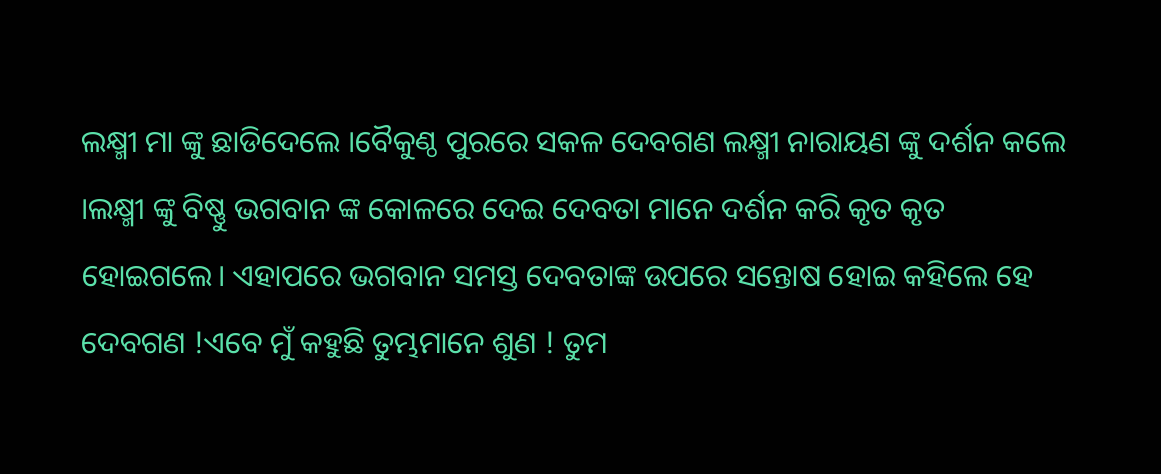ଲକ୍ଷ୍ମୀ ମା ଙ୍କୁ ଛାଡିଦେଲେ ।ବୈକୁଣ୍ଠ ପୁରରେ ସକଳ ଦେବଗଣ ଲକ୍ଷ୍ମୀ ନାରାୟଣ ଙ୍କୁ ଦର୍ଶନ କଲେ ।ଲକ୍ଷ୍ମୀ ଙ୍କୁ ବିଷ୍ଣୁ ଭଗବାନ ଙ୍କ କୋଳରେ ଦେଇ ଦେବତା ମାନେ ଦର୍ଶନ କରି କୃତ କୃତ ହୋଇଗଲେ। ଏହାପରେ ଭଗବାନ ସମସ୍ତ ଦେବତାଙ୍କ ଉପରେ ସନ୍ତୋଷ ହୋଇ କହିଲେ ହେ ଦେବଗଣ !ଏବେ ମୁଁ କହୁଛି ତୁମ୍ଭମାନେ ଶୁଣ ! ତୁମ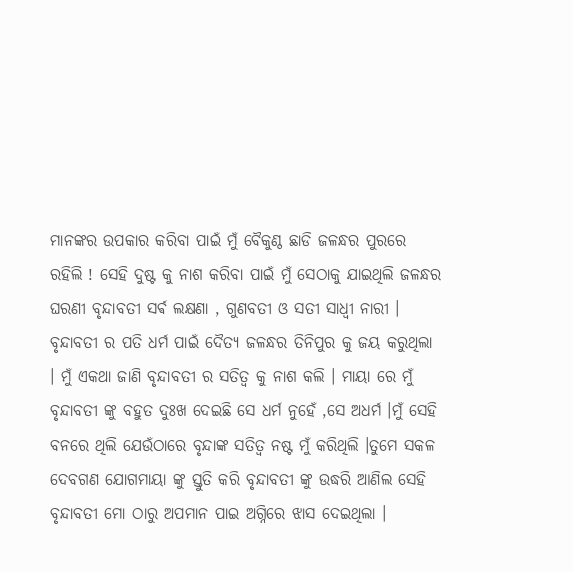ମାନଙ୍କର ଉପକାର କରିବା ପାଇଁ ମୁଁ ବୈକୁଣ୍ଠ ଛାଡି ଜଳନ୍ଧର ପୁରରେ ରହିଲି ! ସେହି ଦୁଷ୍ଟ କୁ ନାଶ କରିବା ପାଇଁ ମୁଁ ସେଠାକୁ ଯାଇଥିଲି ଜଳନ୍ଧର ଘରଣୀ ବୃନ୍ଦାବତୀ ସର୍ଵ ଲକ୍ଷଣା , ଗୁଣବତୀ ଓ ସତୀ ସାଧ୍ଵୀ ନାରୀ । ବୃନ୍ଦାବତୀ ର ପତି ଧର୍ମ ପାଇଁ ଦୈତ୍ୟ ଜଳନ୍ଧର ତିନିପୁର କୁ ଜୟ କରୁଥିଲା । ମୁଁ ଏକଥା ଜାଣି ବୃନ୍ଦାବତୀ ର ସତିତ୍ୱ କୁ ନାଶ କଲି । ମାୟା ରେ ମୁଁ ବୃନ୍ଦାବତୀ ଙ୍କୁ ବହୁତ ଦୁଃଖ ଦେଇଛି ସେ ଧର୍ମ ନୁହେଁ ,ସେ ଅଧର୍ମ ।ମୁଁ ସେହି ବନରେ ଥିଲି ଯେଉଁଠାରେ ବୃନ୍ଦାଙ୍କ ସତିତ୍ୱ ନଷ୍ଟ ମୁଁ କରିଥିଲି ।ତୁମେ ସକଳ ଦେବଗଣ ଯୋଗମାୟା ଙ୍କୁ ସ୍ତୁତି କରି ବୃନ୍ଦାବତୀ ଙ୍କୁ ଉଦ୍ଧରି ଆଣିଲ ସେହି ବୃନ୍ଦାବତୀ ମୋ ଠାରୁ ଅପମାନ ପାଇ ଅଗ୍ନିରେ ଝାସ ଦେଇଥିଲା ।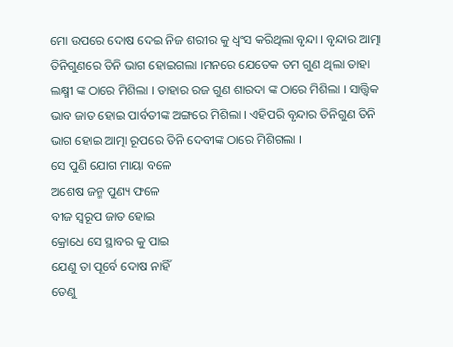ମୋ ଉପରେ ଦୋଷ ଦେଇ ନିଜ ଶରୀର କୁ ଧ୍ୱଂସ କରିଥିଲା ବୃନ୍ଦା । ବୃନ୍ଦାର ଆତ୍ମା ତିନିଗୁଣରେ ତିନି ଭାଗ ହୋଇଗଲା ।ମନରେ ଯେତେକ ତମ ଗୁଣ ଥିଲା ତାହା ଲକ୍ଷ୍ମୀ ଙ୍କ ଠାରେ ମିଶିଲା । ତାହାର ରଜ ଗୁଣ ଶାରଦା ଙ୍କ ଠାରେ ମିଶିଲା । ସାତ୍ତ୍ୱିକ ଭାବ ଜାତ ହୋଇ ପାର୍ବତୀଙ୍କ ଅଙ୍ଗରେ ମିଶିଲା । ଏହିପରି ବୃନ୍ଦାର ତିନିଗୁଣ ତିନି ଭାଗ ହୋଇ ଆତ୍ମା ରୂପରେ ତିନି ଦେବୀଙ୍କ ଠାରେ ମିଶିଗଲା ।
ସେ ପୁଣି ଯୋଗ ମାୟା ବଳେ
ଅଶେଷ ଜନ୍ମ ପୁଣ୍ୟ ଫଳେ
ବୀଜ ସ୍ୱରୂପ ଜାତ ହୋଇ
କ୍ରୋଧେ ସେ ସ୍ଥାବର କୁ ପାଇ
ଯେଣୁ ତା ପୂର୍ବେ ଦୋଷ ନାହିଁ
ତେଣୁ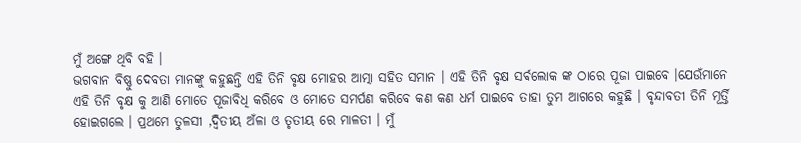ମୁଁ ଅଙ୍ଗେ ଥିବି ବହି ।
ଭଗବାନ ବିଷ୍ଣୁ ଦେବତା ମାନଙ୍କୁ କହୁଛନ୍ତି ଏହି ତିନି ବୃକ୍ଷ ମୋହର ଆତ୍ମା ସହିତ ସମାନ । ଏହି ତିନି ବୃକ୍ଷ ସର୍ଵଲୋକ ଙ୍କ ଠାରେ ପୂଜା ପାଇବେ ।ଯେଉଁମାନେ ଏହି ତିନି ବୃକ୍ଷ କୁ ଆଣି ମୋତେ ପୂଜାବିଧି କରିବେ ଓ ମୋତେ ସମର୍ପଣ କରିବେ କଣ କଣ ଧର୍ମ ପାଇବେ ତାହା ତୁମ ଆଗରେ କହୁଛି । ବୃନ୍ଦାବତୀ ତିନି ମୂର୍ତ୍ତି ହୋଇଗଲେ । ପ୍ରଥମେ ତୁଳସୀ ,ଦ୍ଵିତୀୟ ଅଁଳା ଓ ତୃତୀୟ ରେ ମାଳତୀ । ମୁଁ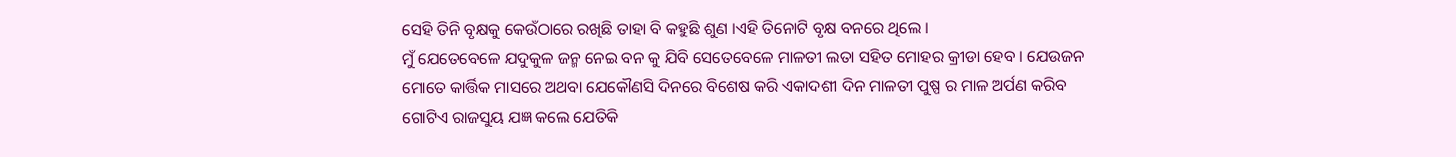ସେହି ତିନି ବୃକ୍ଷକୁ କେଉଁଠାରେ ରଖିଛି ତାହା ବି କହୁଛି ଶୁଣ ।ଏହି ତିନୋଟି ବୃକ୍ଷ ବନରେ ଥିଲେ ।
ମୁଁ ଯେତେବେଳେ ଯଦୁକୁଳ ଜନ୍ମ ନେଇ ବନ କୁ ଯିବି ସେତେବେଳେ ମାଳତୀ ଲତା ସହିତ ମୋହର କ୍ରୀଡା ହେବ । ଯେଉଜନ ମୋତେ କାର୍ତ୍ତିକ ମାସରେ ଅଥବା ଯେକୌଣସି ଦିନରେ ବିଶେଷ କରି ଏକାଦଶୀ ଦିନ ମାଳତୀ ପୁଷ୍ପ ର ମାଳ ଅର୍ପଣ କରିବ ଗୋଟିଏ ରାଜସୁୟ ଯଜ୍ଞ କଲେ ଯେତିକି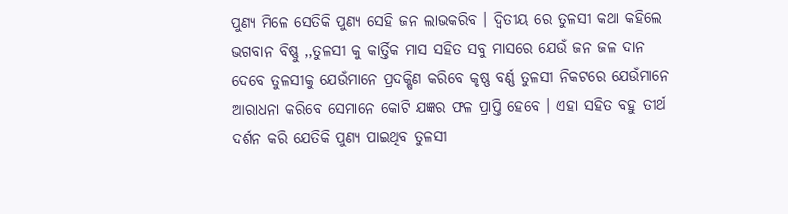ପୁଣ୍ୟ ମିଳେ ସେତିକି ପୁଣ୍ୟ ସେହି ଜନ ଲାଭକରିବ । ଦ୍ଵିତୀୟ ରେ ତୁଳସୀ କଥା କହିଲେ ଭଗବାନ ବିଷ୍ଣୁ ,,ତୁଳସୀ କୁ କାର୍ତ୍ତିକ ମାସ ସହିତ ସବୁ ମାସରେ ଯେଉଁ ଜନ ଜଳ ଦାନ ଦେବେ ତୁଳସୀକୁ ଯେଉଁମାନେ ପ୍ରଦକ୍ଷିଣ କରିବେ କୃଷ୍ଣ ବର୍ଣ୍ଣ ତୁଳସୀ ନିକଟରେ ଯେଉଁମାନେ ଆରାଧନା କରିବେ ସେମାନେ କୋଟି ଯଜ୍ଞର ଫଳ ପ୍ରାପ୍ତି ହେବେ । ଏହା ସହିତ ବହୁ ତୀର୍ଥ ଦର୍ଶନ କରି ଯେତିକି ପୁଣ୍ୟ ପାଇଥିବ ତୁଳସୀ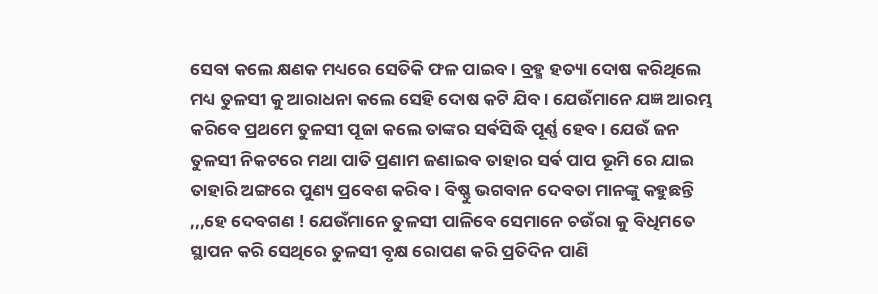ସେବା କଲେ କ୍ଷଣକ ମଧ୍ୟରେ ସେତିକି ଫଳ ପାଇବ । ବ୍ରହ୍ମ ହତ୍ୟା ଦୋଷ କରିଥିଲେ ମଧ୍ୟ ତୁଳସୀ କୁ ଆରାଧନା କଲେ ସେହି ଦୋଷ କଟି ଯିବ । ଯେଉଁମାନେ ଯଜ୍ଞ ଆରମ୍ଭ କରିବେ ପ୍ରଥମେ ତୁଳସୀ ପୂଜା କଲେ ତାଙ୍କର ସର୍ଵସିଦ୍ଧି ପୂର୍ଣ୍ଣ ହେବ । ଯେଉଁ ଜନ ତୁଳସୀ ନିକଟରେ ମଥା ପାତି ପ୍ରଣାମ ଜଣାଇବ ତାହାର ସର୍ଵ ପାପ ଭୂମି ରେ ଯାଇ ତାହାରି ଅଙ୍ଗରେ ପୁଣ୍ୟ ପ୍ରବେଶ କରିବ । ବିଷ୍ଣୁ ଭଗବାନ ଦେବତା ମାନଙ୍କୁ କହୁଛନ୍ତି ,,,ହେ ଦେବଗଣ ! ଯେଉଁମାନେ ତୁଳସୀ ପାଳିବେ ସେମାନେ ଚଉଁରା କୁ ବିଧିମତେ ସ୍ଥାପନ କରି ସେଥିରେ ତୁଳସୀ ବୃକ୍ଷ ରୋପଣ କରି ପ୍ରତିଦିନ ପାଣି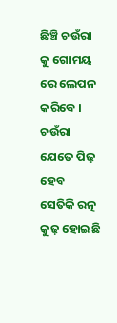ଛିଞ୍ଚି ଚଉଁରା କୁ ଗୋମୟ ରେ ଲେପନ କରିବେ । ଚଉଁରା ଯେତେ ପିଢ଼ ହେବ ସେତିକି ରତ୍ନ କୁଢ଼ ହୋଇଛି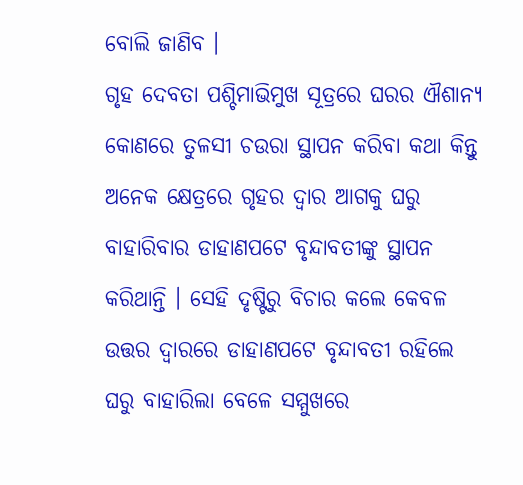ବୋଲି ଜାଣିବ ।
ଗୃହ ଦେବତା ପଶ୍ଚିମାଭିମୁଖ ସୂତ୍ରରେ ଘରର ଐଶାନ୍ୟ କୋଣରେ ତୁଳସୀ ଚଉରା ସ୍ଥାପନ କରିବା କଥା କିନ୍ତୁ ଅନେକ କ୍ଷେତ୍ରରେ ଗୃହର ଦ୍ୱାର ଆଗକୁ ଘରୁ ବାହାରିବାର ଡାହାଣପଟେ ବୃନ୍ଦାବତୀଙ୍କୁ ସ୍ଥାପନ କରିଥାନ୍ତି । ସେହି ଦୃଷ୍ଟିରୁ ବିଚାର କଲେ କେବଳ ଉତ୍ତର ଦ୍ୱାରରେ ଡାହାଣପଟେ ବୃନ୍ଦାବତୀ ରହିଲେ ଘରୁ ବାହାରିଲା ବେଳେ ସମ୍ମୁଖରେ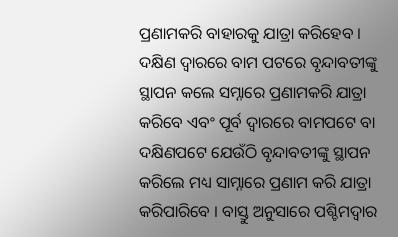ପ୍ରଣାମକରି ବାହାରକୁ ଯାତ୍ରା କରିହେବ । ଦକ୍ଷିଣ ଦ୍ୱାରରେ ବାମ ପଟରେ ବୃନ୍ଦାବତୀଙ୍କୁ ସ୍ଥାପନ କଲେ ସମ୍ନାରେ ପ୍ରଣାମକରି ଯାତ୍ରା କରିବେ ଏବଂ ପୂର୍ବ ଦ୍ୱାରରେ ବାମପଟେ ବା ଦକ୍ଷିଣପଟେ ଯେଉଁଠି ବୃନ୍ଦାବତୀଙ୍କୁ ସ୍ଥାପନ କରିଲେ ମଧ୍ୟ ସାମ୍ନାରେ ପ୍ରଣାମ କରି ଯାତ୍ରା କରିପାରିବେ । ବାସ୍ତୁ ଅନୁସାରେ ପଶ୍ଚିମଦ୍ୱାର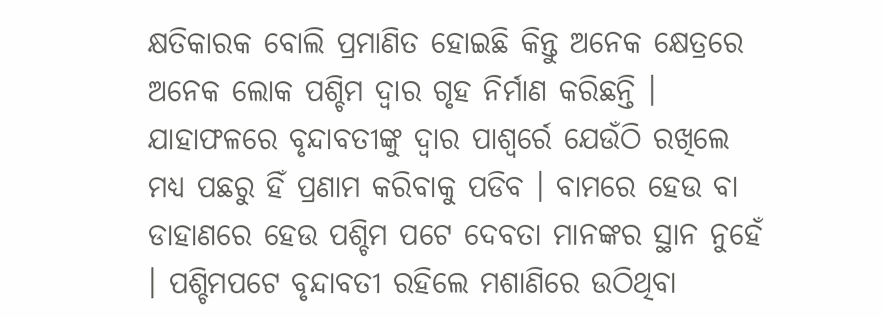କ୍ଷତିକାରକ ବୋଲି ପ୍ରମାଣିତ ହୋଇଛି କିନ୍ତୁ ଅନେକ କ୍ଷେତ୍ରରେ ଅନେକ ଲୋକ ପଶ୍ଚିମ ଦ୍ୱାର ଗୃହ ନିର୍ମାଣ କରିଛନ୍ତି । ଯାହାଫଳରେ ବୃନ୍ଦାବତୀଙ୍କୁ ଦ୍ୱାର ପାଶ୍ୱର୍ରେ ଯେଉଁଠି ରଖିଲେ ମଧ୍ୟ ପଛରୁ ହିଁ ପ୍ରଣାମ କରିବାକୁ ପଡିବ । ବାମରେ ହେଉ ବା ଡାହାଣରେ ହେଉ ପଶ୍ଚିମ ପଟେ ଦେବତା ମାନଙ୍କର ସ୍ଥାନ ନୁହେଁ । ପଶ୍ଚିମପଟେ ବୃନ୍ଦାବତୀ ରହିଲେ ମଶାଣିରେ ଉଠିଥିବା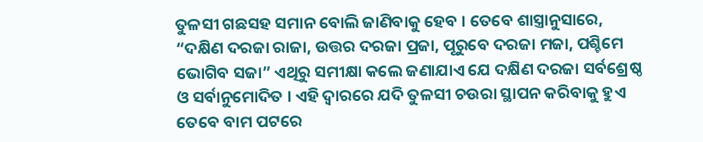ତୁଳସୀ ଗଛସହ ସମାନ ବୋଲି ଜାଣିବାକୁ ହେବ । ତେବେ ଶାସ୍ତ୍ରାନୁସାରେ, “ଦକ୍ଷିଣ ଦରଜା ରାଜା, ଉତ୍ତର ଦରଜା ପ୍ରଜା, ପୂରୁବେ ଦରଜା ମଜା, ପଶ୍ଚିମେ ଭୋଗିବ ସଜା” ଏଥିରୁ ସମୀକ୍ଷା କଲେ ଜଣାଯାଏ ଯେ ଦକ୍ଷିଣ ଦରଜା ସର୍ବଶ୍ରେଷ୍ଠ ଓ ସର୍ବାନୁମୋଦିତ । ଏହି ଦ୍ୱାରରେ ଯଦି ତୁଳସୀ ଚଉରା ସ୍ଥାପନ କରିବାକୁ ହୁଏ ତେବେ ବାମ ପଟରେ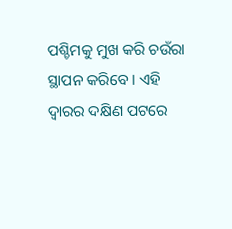ପଶ୍ଚିମକୁ ମୁଖ କରି ଚଉଁରା ସ୍ଥାପନ କରିବେ । ଏହି ଦ୍ୱାରର ଦକ୍ଷିଣ ପଟରେ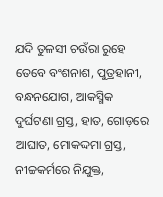ଯଦି ତୁଳସୀ ଚଉଁରା ରୁହେ ତେବେ ବଂଶନାଶ, ପୁତ୍ରହାନୀ, ବନ୍ଧନଯୋଗ, ଆକସ୍ମିକ ଦୁର୍ଘଟଣା ଗ୍ରସ୍ତ, ହାତ, ଗୋଡ଼ରେ ଆଘାତ, ମୋକଦ୍ଦମା ଗ୍ରସ୍ତ, ନୀଚ୍ଚକର୍ମରେ ନିଯୁକ୍ତ,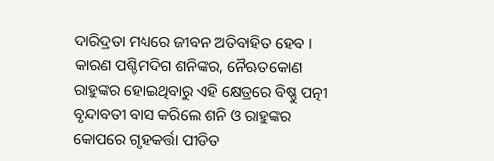ଦାରିଦ୍ରତା ମଧ୍ୟରେ ଜୀବନ ଅତିବାହିତ ହେବ । କାରଣ ପଶ୍ଚିମଦିଗ ଶନିଙ୍କର, ନୈଋତକୋଣ ରାହୁଙ୍କର ହୋଇଥିବାରୁ ଏହି କ୍ଷେତ୍ରରେ ବିଷ୍ଣୁ ପତ୍ନୀ ବୃନ୍ଦାବତୀ ବାସ କରିଲେ ଶନି ଓ ରାହୁଙ୍କର କୋପରେ ଗୃହକର୍ତ୍ତା ପୀଡିତ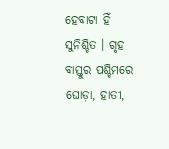ହେବାଟା ହିଁ ସୁନିଶ୍ଚିତ । ଗୃହ ବାସ୍ତୁର ପଶ୍ଚିମରେ ଘୋଡ଼ା, ହାତୀ,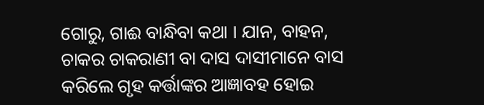ଗୋରୁ, ଗାଈ ବାନ୍ଧିବା କଥା । ଯାନ, ବାହନ, ଚାକର ଚାକରାଣୀ ବା ଦାସ ଦାସୀମାନେ ବାସ କରିଲେ ଗୃହ କର୍ତ୍ତାଙ୍କର ଆଜ୍ଞାବହ ହୋଇ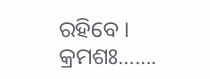ରହିବେ ।
କ୍ରମଶଃ…….